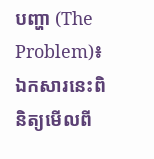បញ្ហា (The Problem)៖ ឯកសារនេះពិនិត្យមើលពី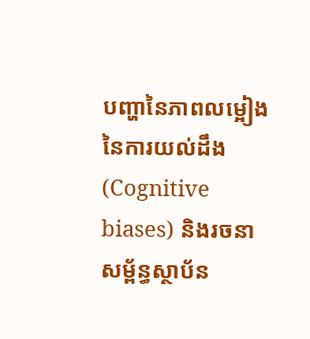បញ្ហានៃភាពលម្អៀងនៃការយល់ដឹង (Cognitive biases) និងរចនាសម្ព័ន្ធស្ថាប័ន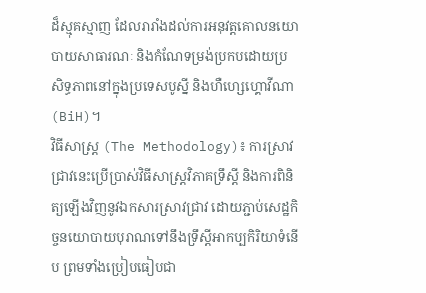ដ៏ស្មុគស្មាញ ដែលរារាំងដល់ការអនុវត្តគោលនយោបាយសាធារណៈ និងកំណែទម្រង់ប្រកបដោយប្រសិទ្ធភាពនៅក្នុងប្រទេសបូស្នី និងហឺហ្សេហ្គោវីណា (BiH)។
វិធីសាស្ត្រ (The Methodology)៖ ការស្រាវជ្រាវនេះប្រើប្រាស់វិធីសាស្ត្រវិភាគទ្រឹស្តី និងការពិនិត្យឡើងវិញនូវឯកសារស្រាវជ្រាវ ដោយភ្ជាប់សេដ្ឋកិច្ចនយោបាយបុរាណទៅនឹងទ្រឹស្តីអាកប្បកិរិយាទំនើប ព្រមទាំងប្រៀបធៀបជា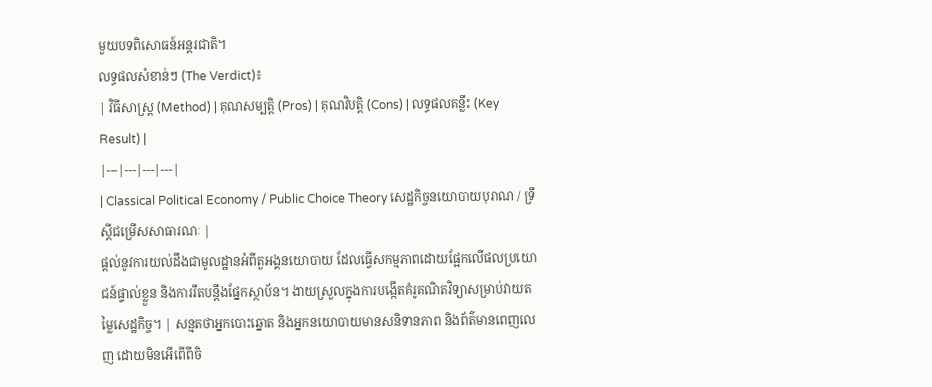មួយបទពិសោធន៍អន្តរជាតិ។
លទ្ធផលសំខាន់ៗ (The Verdict)៖
| វិធីសាស្ត្រ (Method) | គុណសម្បត្តិ (Pros) | គុណវិបត្តិ (Cons) | លទ្ធផលគន្លឹះ (Key Result) |
|---|---|---|---|
| Classical Political Economy / Public Choice Theory សេដ្ឋកិច្ចនយោបាយបុរាណ / ទ្រឹស្តីជម្រើសសាធារណៈ |
ផ្តល់នូវការយល់ដឹងជាមូលដ្ឋានអំពីតួអង្គនយោបាយ ដែលធ្វើសកម្មភាពដោយផ្អែកលើផលប្រយោជន៍ផ្ទាល់ខ្លួន និងការរឹតបន្តឹងផ្នែកស្ថាប័ន។ ងាយស្រួលក្នុងការបង្កើតគំរូគណិតវិទ្យាសម្រាប់វាយតម្លៃសេដ្ឋកិច្ច។ | សន្មតថាអ្នកបោះឆ្នោត និងអ្នកនយោបាយមានសនិទានភាព និងព័ត៌មានពេញលេញ ដោយមិនអើពើពីចិ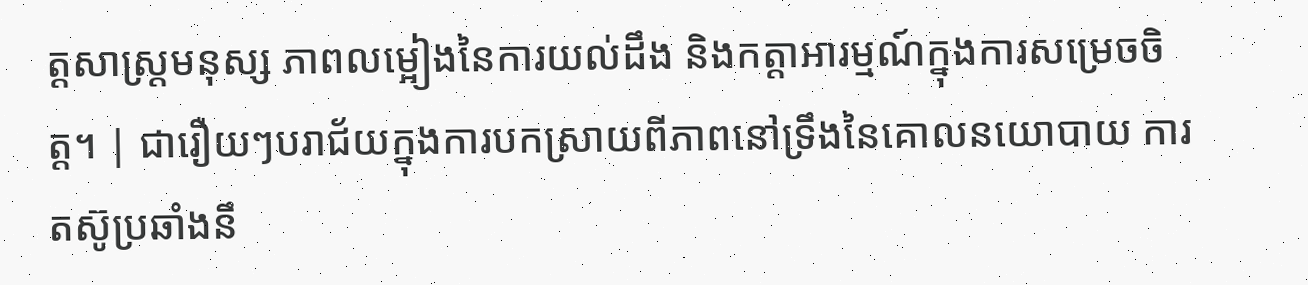ត្តសាស្ត្រមនុស្ស ភាពលម្អៀងនៃការយល់ដឹង និងកត្តាអារម្មណ៍ក្នុងការសម្រេចចិត្ត។ | ជារឿយៗបរាជ័យក្នុងការបកស្រាយពីភាពនៅទ្រឹងនៃគោលនយោបាយ ការតស៊ូប្រឆាំងនឹ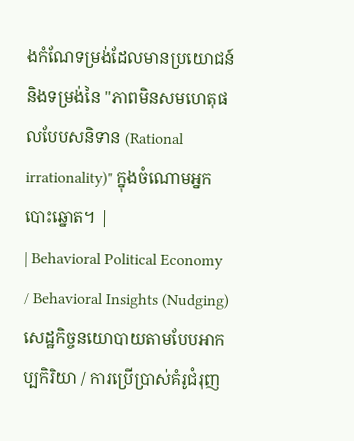ងកំណែទម្រង់ដែលមានប្រយោជន៍ និងទម្រង់នៃ "ភាពមិនសមហេតុផលបែបសនិទាន (Rational irrationality)" ក្នុងចំណោមអ្នកបោះឆ្នោត។ |
| Behavioral Political Economy / Behavioral Insights (Nudging) សេដ្ឋកិច្ចនយោបាយតាមបែបអាកប្បកិរិយា / ការប្រើប្រាស់គំរូជំរុញ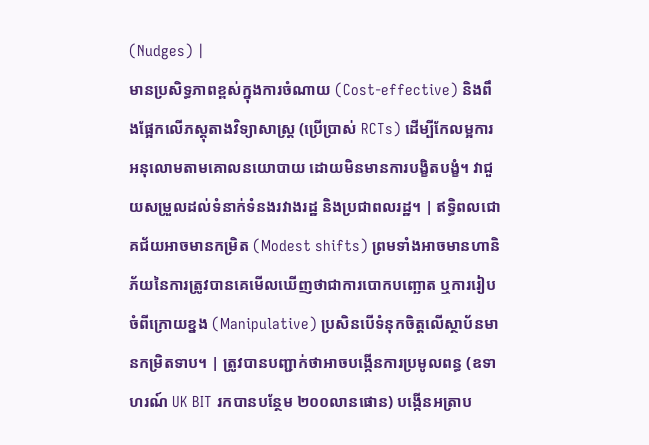(Nudges) |
មានប្រសិទ្ធភាពខ្ពស់ក្នុងការចំណាយ (Cost-effective) និងពឹងផ្អែកលើភស្តុតាងវិទ្យាសាស្ត្រ (ប្រើប្រាស់ RCTs) ដើម្បីកែលម្អការអនុលោមតាមគោលនយោបាយ ដោយមិនមានការបង្ខិតបង្ខំ។ វាជួយសម្រួលដល់ទំនាក់ទំនងរវាងរដ្ឋ និងប្រជាពលរដ្ឋ។ | ឥទ្ធិពលជោគជ័យអាចមានកម្រិត (Modest shifts) ព្រមទាំងអាចមានហានិភ័យនៃការត្រូវបានគេមើលឃើញថាជាការបោកបញ្ឆោត ឬការរៀបចំពីក្រោយខ្នង (Manipulative) ប្រសិនបើទំនុកចិត្តលើស្ថាប័នមានកម្រិតទាប។ | ត្រូវបានបញ្ជាក់ថាអាចបង្កើនការប្រមូលពន្ធ (ឧទាហរណ៍ UK BIT រកបានបន្ថែម ២០០លានផោន) បង្កើនអត្រាប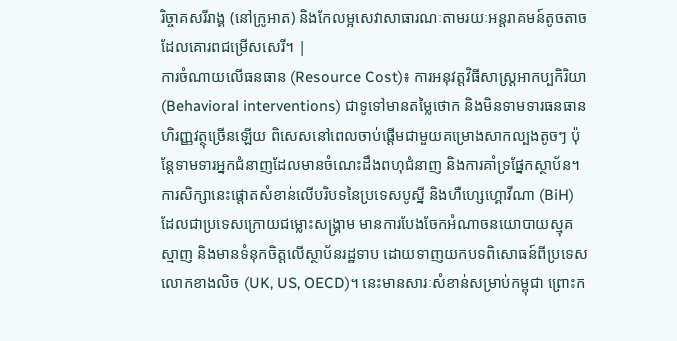រិច្ចាគសរីរាង្គ (នៅក្រូអាត) និងកែលម្អសេវាសាធារណៈតាមរយៈអន្តរាគមន៍តូចតាចដែលគោរពជម្រើសសេរី។ |
ការចំណាយលើធនធាន (Resource Cost)៖ ការអនុវត្តវិធីសាស្ត្រអាកប្បកិរិយា (Behavioral interventions) ជាទូទៅមានតម្លៃថោក និងមិនទាមទារធនធានហិរញ្ញវត្ថុច្រើនឡើយ ពិសេសនៅពេលចាប់ផ្តើមជាមួយគម្រោងសាកល្បងតូចៗ ប៉ុន្តែទាមទារអ្នកជំនាញដែលមានចំណេះដឹងពហុជំនាញ និងការគាំទ្រផ្នែកស្ថាប័ន។
ការសិក្សានេះផ្តោតសំខាន់លើបរិបទនៃប្រទេសបូស្នី និងហឺហ្សេហ្គោវីណា (BiH) ដែលជាប្រទេសក្រោយជម្លោះសង្គ្រាម មានការបែងចែកអំណាចនយោបាយស្មុគស្មាញ និងមានទំនុកចិត្តលើស្ថាប័នរដ្ឋទាប ដោយទាញយកបទពិសោធន៍ពីប្រទេសលោកខាងលិច (UK, US, OECD)។ នេះមានសារៈសំខាន់សម្រាប់កម្ពុជា ព្រោះក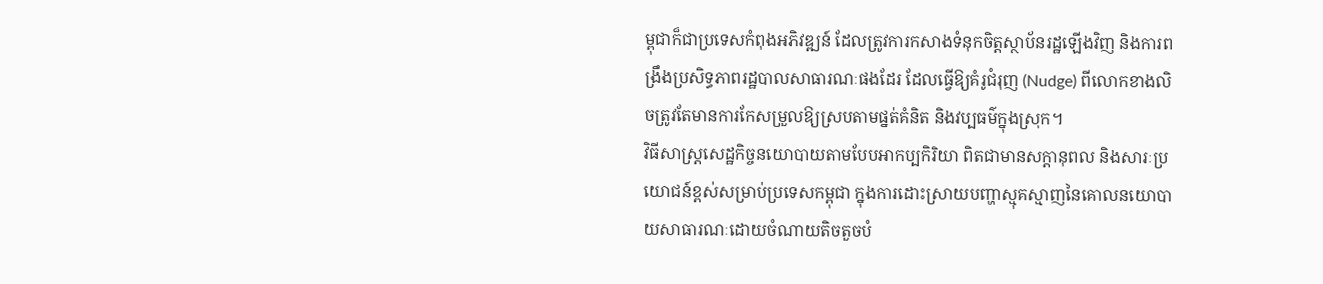ម្ពុជាក៏ជាប្រទេសកំពុងអភិវឌ្ឍន៍ ដែលត្រូវការកសាងទំនុកចិត្តស្ថាប័នរដ្ឋឡើងវិញ និងការពង្រឹងប្រសិទ្ធភាពរដ្ឋបាលសាធារណៈផងដែរ ដែលធ្វើឱ្យគំរូជំរុញ (Nudge) ពីលោកខាងលិចត្រូវតែមានការកែសម្រួលឱ្យស្របតាមផ្នត់គំនិត និងវប្បធម៌ក្នុងស្រុក។
វិធីសាស្ត្រសេដ្ឋកិច្ចនយោបាយតាមបែបអាកប្បកិរិយា ពិតជាមានសក្តានុពល និងសារៈប្រយោជន៍ខ្ពស់សម្រាប់ប្រទេសកម្ពុជា ក្នុងការដោះស្រាយបញ្ហាស្មុគស្មាញនៃគោលនយោបាយសាធារណៈដោយចំណាយតិចតួចបំ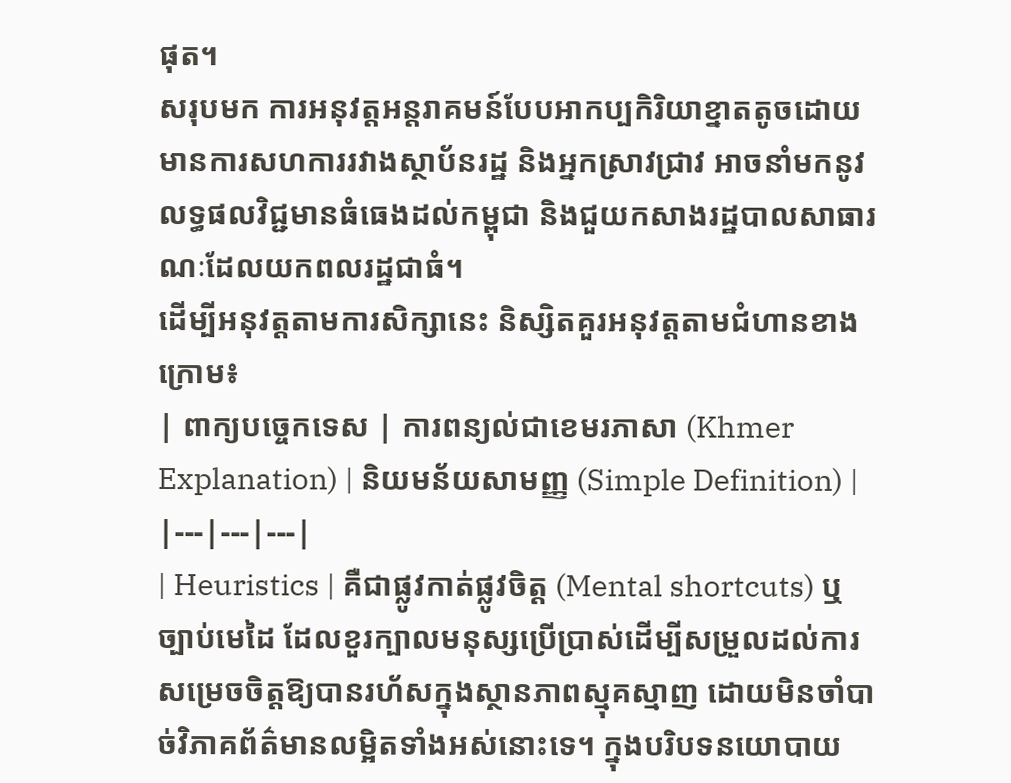ផុត។
សរុបមក ការអនុវត្តអន្តរាគមន៍បែបអាកប្បកិរិយាខ្នាតតូចដោយមានការសហការរវាងស្ថាប័នរដ្ឋ និងអ្នកស្រាវជ្រាវ អាចនាំមកនូវលទ្ធផលវិជ្ជមានធំធេងដល់កម្ពុជា និងជួយកសាងរដ្ឋបាលសាធារណៈដែលយកពលរដ្ឋជាធំ។
ដើម្បីអនុវត្តតាមការសិក្សានេះ និស្សិតគួរអនុវត្តតាមជំហានខាងក្រោម៖
| ពាក្យបច្ចេកទេស | ការពន្យល់ជាខេមរភាសា (Khmer Explanation) | និយមន័យសាមញ្ញ (Simple Definition) |
|---|---|---|
| Heuristics | គឺជាផ្លូវកាត់ផ្លូវចិត្ត (Mental shortcuts) ឬច្បាប់មេដៃ ដែលខួរក្បាលមនុស្សប្រើប្រាស់ដើម្បីសម្រួលដល់ការសម្រេចចិត្តឱ្យបានរហ័សក្នុងស្ថានភាពស្មុគស្មាញ ដោយមិនចាំបាច់វិភាគព័ត៌មានលម្អិតទាំងអស់នោះទេ។ ក្នុងបរិបទនយោបាយ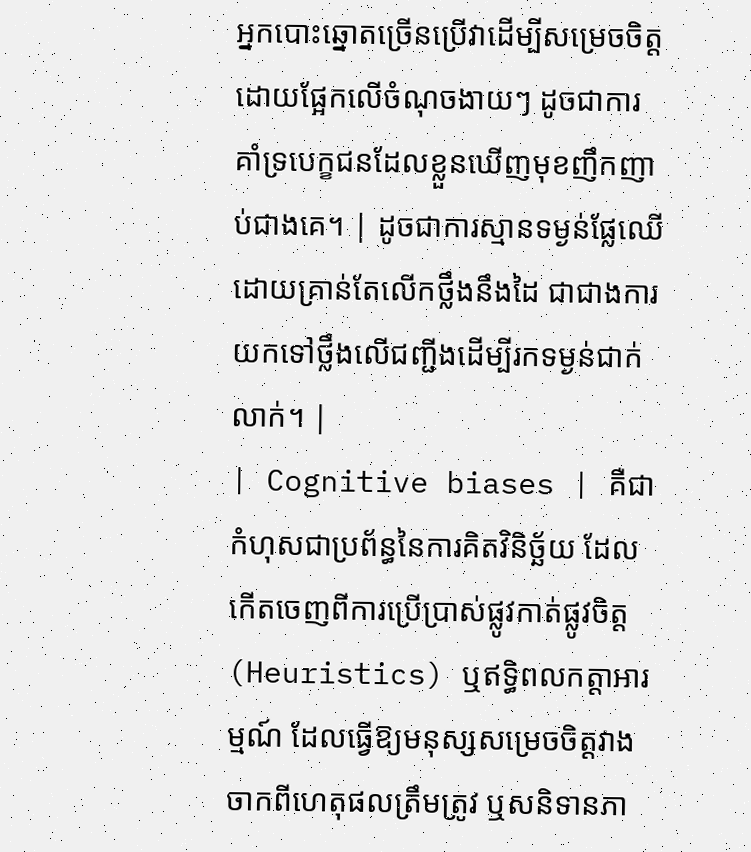អ្នកបោះឆ្នោតច្រើនប្រើវាដើម្បីសម្រេចចិត្តដោយផ្អែកលើចំណុចងាយៗ ដូចជាការគាំទ្របេក្ខជនដែលខ្លួនឃើញមុខញឹកញាប់ជាងគេ។ | ដូចជាការស្មានទម្ងន់ផ្លែឈើដោយគ្រាន់តែលើកថ្លឹងនឹងដៃ ជាជាងការយកទៅថ្លឹងលើជញ្ជីងដើម្បីរកទម្ងន់ជាក់លាក់។ |
| Cognitive biases | គឺជាកំហុសជាប្រព័ន្ធនៃការគិតវិនិច្ឆ័យ ដែលកើតចេញពីការប្រើប្រាស់ផ្លូវកាត់ផ្លូវចិត្ត (Heuristics) ឬឥទ្ធិពលកត្តាអារម្មណ៍ ដែលធ្វើឱ្យមនុស្សសម្រេចចិត្តវាងចាកពីហេតុផលត្រឹមត្រូវ ឬសនិទានភា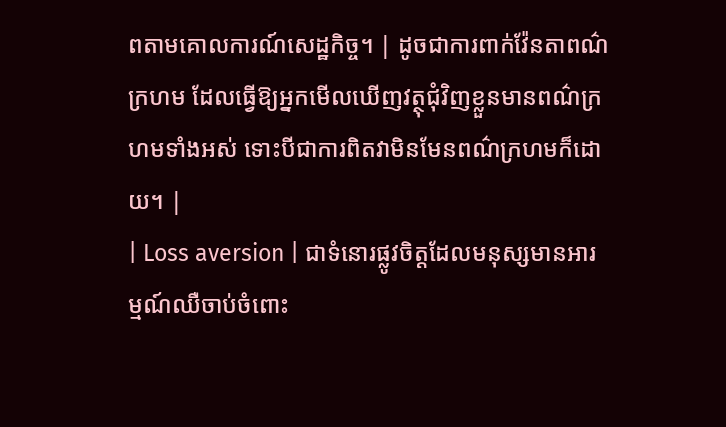ពតាមគោលការណ៍សេដ្ឋកិច្ច។ | ដូចជាការពាក់វ៉ែនតាពណ៌ក្រហម ដែលធ្វើឱ្យអ្នកមើលឃើញវត្ថុជុំវិញខ្លួនមានពណ៌ក្រហមទាំងអស់ ទោះបីជាការពិតវាមិនមែនពណ៌ក្រហមក៏ដោយ។ |
| Loss aversion | ជាទំនោរផ្លូវចិត្តដែលមនុស្សមានអារម្មណ៍ឈឺចាប់ចំពោះ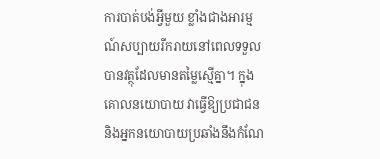ការបាត់បង់អ្វីមួយ ខ្លាំងជាងអារម្មណ៍សប្បាយរីករាយនៅពេលទទួលបានវត្ថុដែលមានតម្លៃស្មើគ្នា។ ក្នុងគោលនយោបាយ វាធ្វើឱ្យប្រជាជននិងអ្នកនយោបាយប្រឆាំងនឹងកំណែ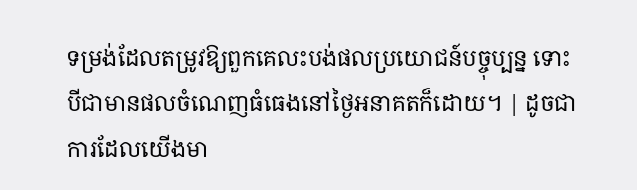ទម្រង់ដែលតម្រូវឱ្យពួកគេលះបង់ផលប្រយោជន៍បច្ចុប្បន្ន ទោះបីជាមានផលចំណេញធំធេងនៅថ្ងៃអនាគតក៏ដោយ។ | ដូចជាការដែលយើងមា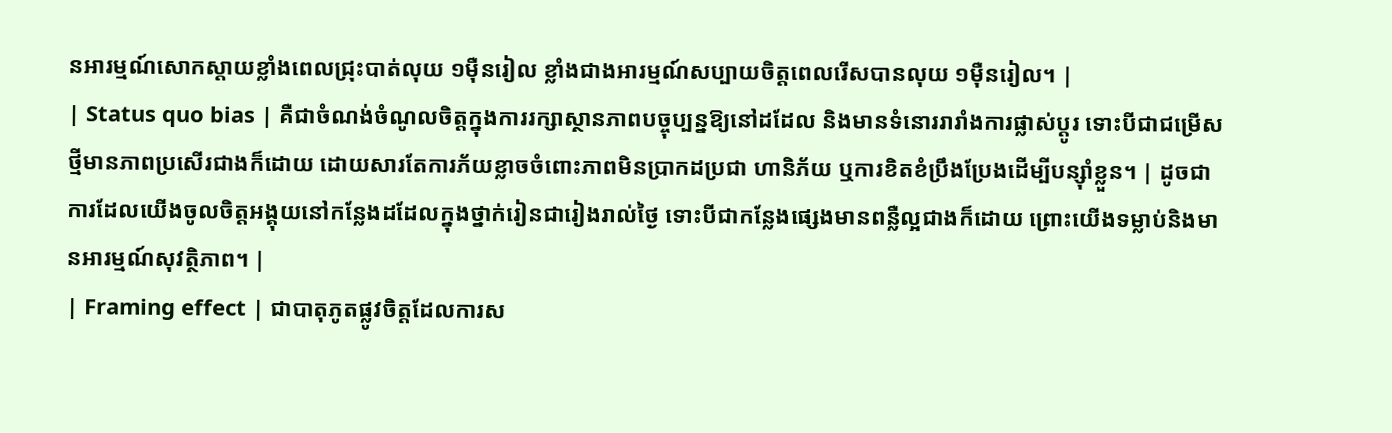នអារម្មណ៍សោកស្តាយខ្លាំងពេលជ្រុះបាត់លុយ ១ម៉ឺនរៀល ខ្លាំងជាងអារម្មណ៍សប្បាយចិត្តពេលរើសបានលុយ ១ម៉ឺនរៀល។ |
| Status quo bias | គឺជាចំណង់ចំណូលចិត្តក្នុងការរក្សាស្ថានភាពបច្ចុប្បន្នឱ្យនៅដដែល និងមានទំនោររារាំងការផ្លាស់ប្តូរ ទោះបីជាជម្រើសថ្មីមានភាពប្រសើរជាងក៏ដោយ ដោយសារតែការភ័យខ្លាចចំពោះភាពមិនប្រាកដប្រជា ហានិភ័យ ឬការខិតខំប្រឹងប្រែងដើម្បីបន្ស៊ាំខ្លួន។ | ដូចជាការដែលយើងចូលចិត្តអង្គុយនៅកន្លែងដដែលក្នុងថ្នាក់រៀនជារៀងរាល់ថ្ងៃ ទោះបីជាកន្លែងផ្សេងមានពន្លឺល្អជាងក៏ដោយ ព្រោះយើងទម្លាប់និងមានអារម្មណ៍សុវត្ថិភាព។ |
| Framing effect | ជាបាតុភូតផ្លូវចិត្តដែលការស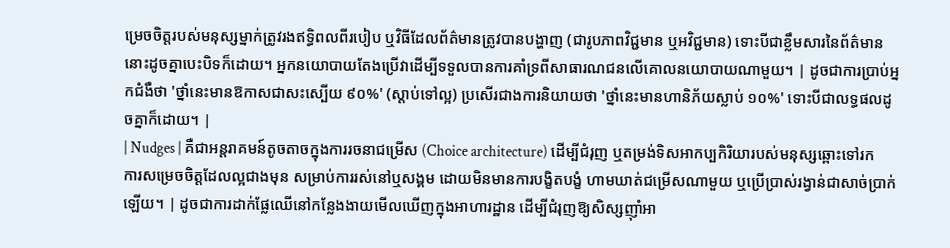ម្រេចចិត្តរបស់មនុស្សម្នាក់ត្រូវរងឥទ្ធិពលពីរបៀប ឬវិធីដែលព័ត៌មានត្រូវបានបង្ហាញ (ជារូបភាពវិជ្ជមាន ឬអវិជ្ជមាន) ទោះបីជាខ្លឹមសារនៃព័ត៌មាននោះដូចគ្នាបេះបិទក៏ដោយ។ អ្នកនយោបាយតែងប្រើវាដើម្បីទទួលបានការគាំទ្រពីសាធារណជនលើគោលនយោបាយណាមួយ។ | ដូចជាការប្រាប់អ្នកជំងឺថា 'ថ្នាំនេះមានឱកាសជាសះស្បើយ ៩០%' (ស្តាប់ទៅល្អ) ប្រសើរជាងការនិយាយថា 'ថ្នាំនេះមានហានិភ័យស្លាប់ ១០%' ទោះបីជាលទ្ធផលដូចគ្នាក៏ដោយ។ |
| Nudges | គឺជាអន្តរាគមន៍តូចតាចក្នុងការរចនាជម្រើស (Choice architecture) ដើម្បីជំរុញ ឬតម្រង់ទិសអាកប្បកិរិយារបស់មនុស្សឆ្ពោះទៅរកការសម្រេចចិត្តដែលល្អជាងមុន សម្រាប់ការរស់នៅឬសង្គម ដោយមិនមានការបង្ខិតបង្ខំ ហាមឃាត់ជម្រើសណាមួយ ឬប្រើប្រាស់រង្វាន់ជាសាច់ប្រាក់ឡើយ។ | ដូចជាការដាក់ផ្លែឈើនៅកន្លែងងាយមើលឃើញក្នុងអាហារដ្ឋាន ដើម្បីជំរុញឱ្យសិស្សញ៉ាំអា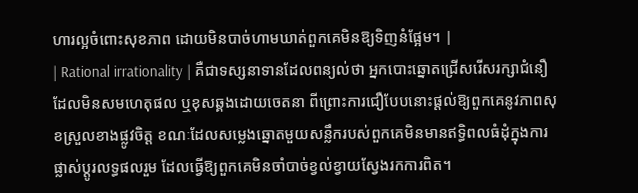ហារល្អចំពោះសុខភាព ដោយមិនបាច់ហាមឃាត់ពួកគេមិនឱ្យទិញនំផ្អែម។ |
| Rational irrationality | គឺជាទស្សនាទានដែលពន្យល់ថា អ្នកបោះឆ្នោតជ្រើសរើសរក្សាជំនឿដែលមិនសមហេតុផល ឬខុសឆ្គងដោយចេតនា ពីព្រោះការជឿបែបនោះផ្តល់ឱ្យពួកគេនូវភាពសុខស្រួលខាងផ្លូវចិត្ត ខណៈដែលសម្លេងឆ្នោតមួយសន្លឹករបស់ពួកគេមិនមានឥទ្ធិពលធំដុំក្នុងការផ្លាស់ប្តូរលទ្ធផលរួម ដែលធ្វើឱ្យពួកគេមិនចាំបាច់ខ្វល់ខ្វាយស្វែងរកការពិត។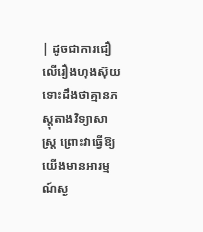| ដូចជាការជឿលើរឿងហុងស៊ុយ ទោះដឹងថាគ្មានភស្តុតាងវិទ្យាសាស្ត្រ ព្រោះវាធ្វើឱ្យយើងមានអារម្មណ៍ស្ង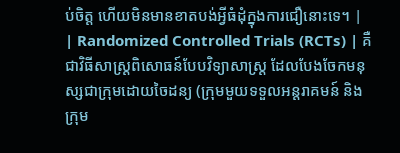ប់ចិត្ត ហើយមិនមានខាតបង់អ្វីធំដុំក្នុងការជឿនោះទេ។ |
| Randomized Controlled Trials (RCTs) | គឺជាវិធីសាស្ត្រពិសោធន៍បែបវិទ្យាសាស្ត្រ ដែលបែងចែកមនុស្សជាក្រុមដោយចៃដន្យ (ក្រុមមួយទទួលអន្តរាគមន៍ និងក្រុម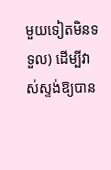មួយទៀតមិនទទួល) ដើម្បីវាស់ស្ទង់ឱ្យបាន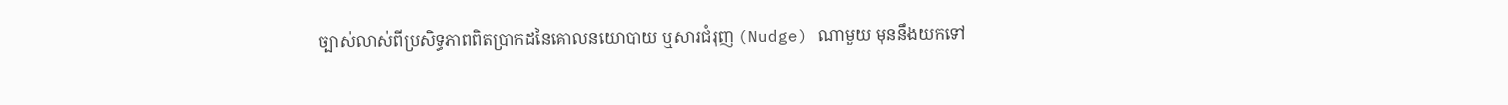ច្បាស់លាស់ពីប្រសិទ្ធភាពពិតប្រាកដនៃគោលនយោបាយ ឬសារជំរុញ (Nudge) ណាមួយ មុននឹងយកទៅ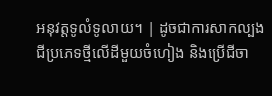អនុវត្តទូលំទូលាយ។ | ដូចជាការសាកល្បងជីប្រភេទថ្មីលើដីមួយចំហៀង និងប្រើជីចា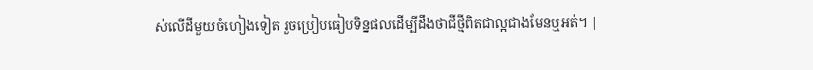ស់លើដីមួយចំហៀងទៀត រួចប្រៀបធៀបទិន្នផលដើម្បីដឹងថាជីថ្មីពិតជាល្អជាងមែនឬអត់។ |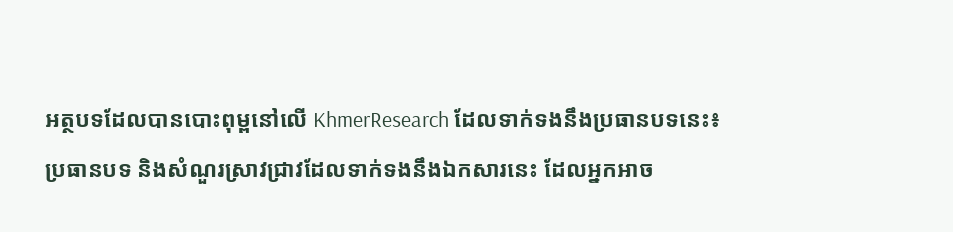អត្ថបទដែលបានបោះពុម្ពនៅលើ KhmerResearch ដែលទាក់ទងនឹងប្រធានបទនេះ៖
ប្រធានបទ និងសំណួរស្រាវជ្រាវដែលទាក់ទងនឹងឯកសារនេះ ដែលអ្នកអាច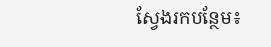ស្វែងរកបន្ថែម៖